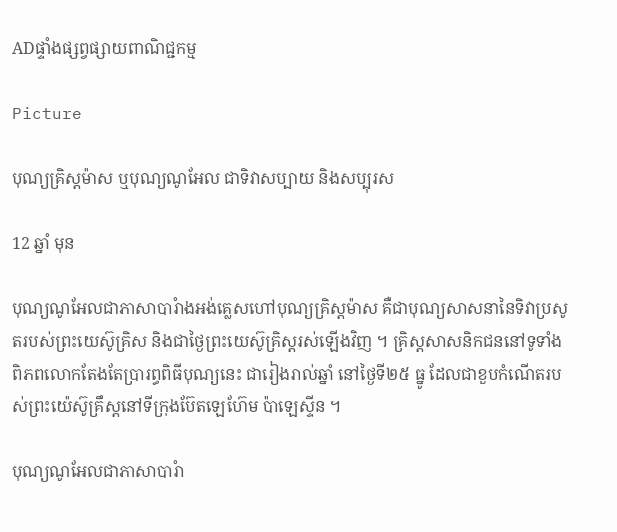ADផ្ទាំងផ្សព្វផ្សាយពាណិជ្ជកម្ម

Picture

បុណ្យគ្រិស្តម៉ាស ឬបុណ្យណូអែល ជាទិវាសប្បាយ និងសប្បុរស

12 ឆ្នាំ មុន

បុណ្យណូអែលជាភាសាបារំាងអង់គ្លេសហៅបុណ្យគ្រិស្តម៉ាស គឺជាបុណ្យសាសនានៃទិវាប្រសូតរបស់ព្រះយេស៊ូគ្រិស និងជាថ្ងៃព្រះយេស៊ូគ្រិស្តរស់ឡើងវិញ ។ គ្រិស្តសាសនិកជននៅទូទាំងពិភពលោកតែងតែប្រារព្ធពិធីបុណ្យនេះ ជារៀងរាល់ឆ្នាំ នៅថ្ងៃទី២៥ ធ្នូ ដែលជាខួបកំណើតរបស់ព្រះយ៉េស៊ូគ្រឹស្តនៅទីក្រុងប៊ែតឡេហ៊ែម ប៉ាឡេស្ទីន ។

បុណ្យណូអែលជាភាសាបារំា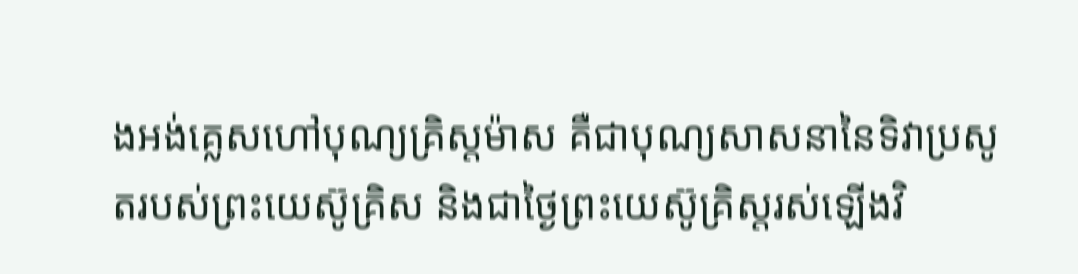ងអង់គ្លេសហៅបុណ្យគ្រិស្តម៉ាស គឺជាបុណ្យសាសនានៃទិវាប្រសូតរបស់ព្រះយេស៊ូគ្រិស និងជាថ្ងៃព្រះយេស៊ូគ្រិស្តរស់ឡើងវិ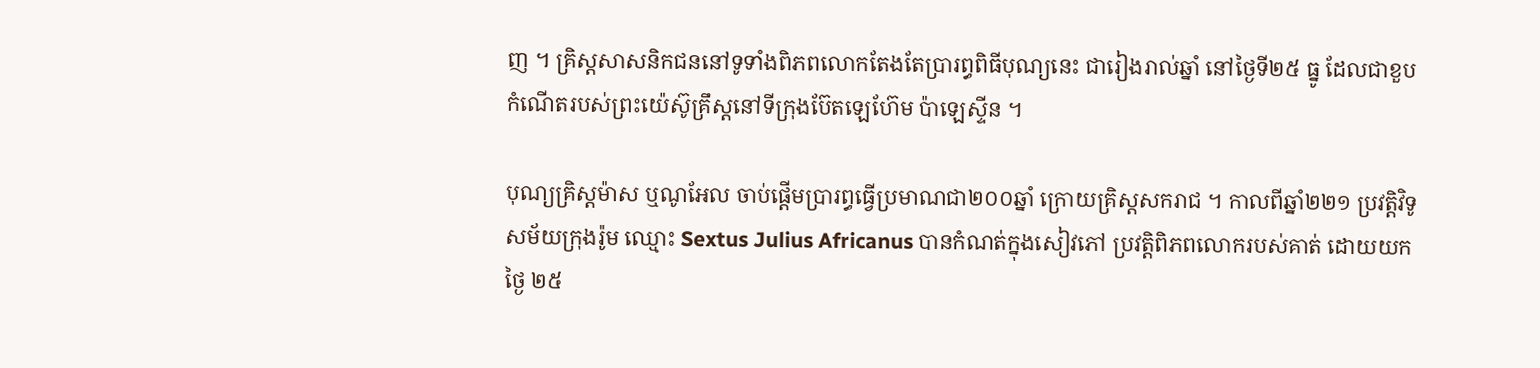ញ ។ គ្រិស្តសាសនិកជននៅទូទាំងពិភពលោកតែងតែប្រារព្ធពិធីបុណ្យនេះ ជារៀងរាល់ឆ្នាំ នៅថ្ងៃទី២៥ ធ្នូ ដែលជាខួបកំណើតរបស់ព្រះយ៉េស៊ូគ្រឹស្តនៅទីក្រុងប៊ែតឡេហ៊ែម ប៉ាឡេស្ទីន ។

បុណ្យគ្រិស្តម៉ាស ឬណូអែល ចាប់ផ្តើមប្រារព្ធធ្វើប្រមាណជា២០០ឆ្នាំ ក្រោយគ្រិស្តសករាជ ។ កាលពីឆ្នាំ២២១ ប្រវត្តិវិទូសម័យក្រុងរ៉ូម ឈ្មោះ Sextus Julius Africanus បានកំណត់ក្នុងសៀវភៅ ប្រវតិ្តពិភពលោករបស់គាត់ ដោយយកថៃ្ង ២៥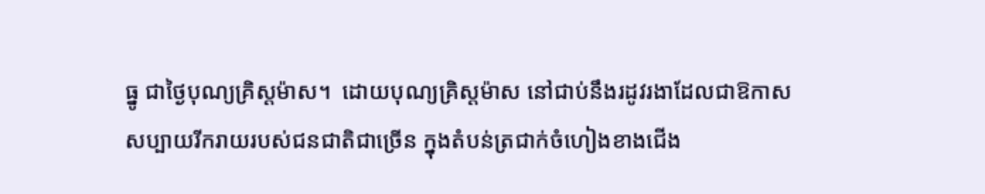ធ្នូ ជាថៃ្ងបុណ្យគ្រិស្តម៉ាស។  ដោយបុណ្យគ្រិស្តម៉ាស នៅជាប់នឹងរដូវរងាដែលជាឱកាសសប្បាយរីករាយរបស់ជនជាតិជាច្រើន ក្នុងតំបន់ត្រជាក់ចំហៀងខាងជើង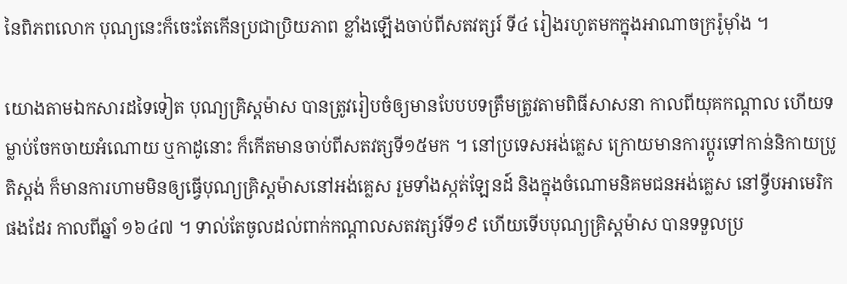នៃពិភពលោក បុណ្យនេះក៏ចេះតែកើនប្រជាប្រិយភាព ខ្លាំងឡើងចាប់ពីសតវត្សរ៍ ទី៤ រៀងរហូតមកក្នុងអាណាចក្ររ៉ូម៉ាំង ។

យោងតាមឯកសារដទៃទៀត បុណ្យគ្រិស្តម៉ាស បានត្រូវរៀបចំឲ្យមានបែបបទត្រឹមត្រូវតាមពិធីសាសនា កាលពីយុគកណ្តាល ហើយទម្លាប់ចែកចាយអំណោយ ឬកាដូនោះ ក៏កើតមានចាប់ពីសតវត្សទី១៥មក ។ នៅប្រទេសអង់គេ្លស ក្រោយមានការប្តូរទៅកាន់និកាយប្រូតិស្តង់ ក៏មានការហាមមិនឲ្យធ្វើបុណ្យគ្រិស្តម៉ាសនៅអង់គេ្លស រួមទាំងស្កត់ឡែនដ៍ និងក្នុងចំណោមនិគមជនអង់គេ្លស នៅទ្វីបអាមេរិកផងដែរ កាលពីឆ្នាំ ១៦៤៧ ។ ទាល់តែចូលដល់ពាក់កណ្តាលសតវត្សរ៍ទី១៩ ហើយទើបបុណ្យគ្រិស្តម៉ាស បានទទួលប្រ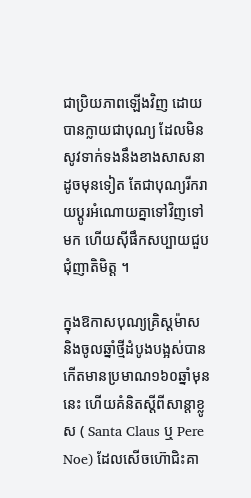ជាប្រិយភាពឡើងវិញ ដោយបានក្លាយជាបុណ្យ ដែលមិនសូវទាក់ទងនឹងខាងសាសនា ដូចមុនទៀត តែជាបុណ្យរីករាយប្តូរអំណោយគ្នាទៅវិញទៅមក ហើយស៊ីផឹកសប្បាយជួបជុំញាតិមិត្ត ។

ក្នុងឱកាសបុណ្យគ្រិស្តម៉ាស និងចូលឆ្នាំថ្មីដំបូងបង្អស់បានកើតមានប្រមាណ១៦០ឆ្នាំមុននេះ ហើយគំនិតស្តីពីសាន្តាខ្លូស ( Santa Claus ឬ Pere Noe) ដែលសើចហ៊ោជិះគា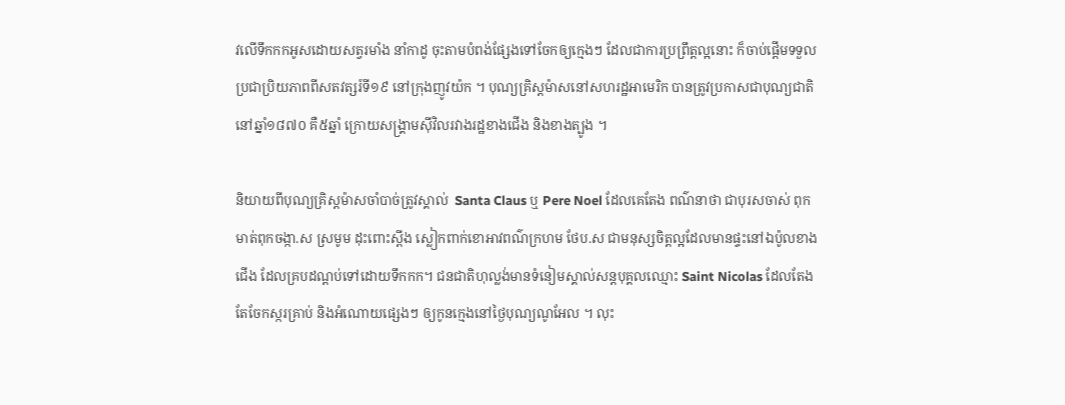វលើទឹកកកអូសដោយសត្វរមាំង នាំកាដូ ចុះតាមបំពង់ផែ្សងទៅចែកឲ្យកេ្មងៗ ដែលជាការប្រព្រឹត្តល្អនោះ ក៏ចាប់ផ្តើមទទួលប្រជាប្រិយភាពពីសតវត្សរ៍ទី១៩ នៅក្រុងញូវយ៉ក ។ បុណ្យគ្រិស្តម៉ាសនៅសហរដ្ឋអាមេរិក បានត្រូវប្រកាសជាបុណ្យជាតិ នៅឆ្នាំ១៨៧០ គឺ៥ឆ្នាំ ក្រោយសង្រ្គាមស៊ីវិលរវាងរដ្ឋខាងជើង និងខាងត្បូង ។

និយាយពីបុណ្យគ្រិស្តម៉ាសចាំបាច់ត្រូវស្គាល់  Santa Claus ឬ Pere Noel ដែលគេតែង ពណ៌នាថា ជាបុរសចាស់ ពុកមាត់ពុកចង្កា.ស ស្រមូម ដុះពោះស្ពីង ស្លៀកពាក់ខោអាវពណ៌ក្រហម ថែប.ស ជាមនុស្សចិត្តល្អដែលមានផ្ទះនៅឯប៉ូលខាងជើង ដែលគ្របដណ្តប់ទៅដោយទឹកកក។ ជនជាតិហុល្លង់មានទំនៀមស្គាល់សន្តបុគ្គលឈ្មោះ Saint Nicolas ដែលតែងតែចែកស្ករគ្រាប់ និងអំណោយផេ្សងៗ ឲ្យកូនកេ្មងនៅថៃ្ងបុណ្យណូអែល ។ លុះ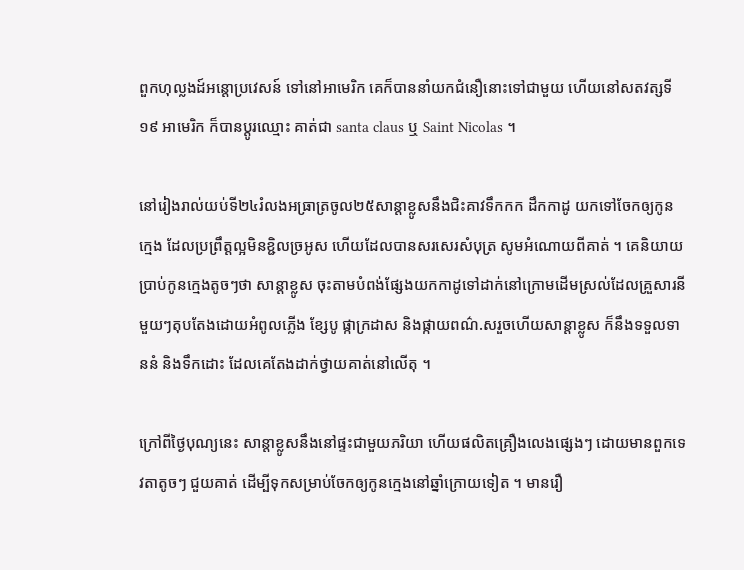ពួកហុល្លងដ៍អន្តោប្រវេសន៍ ទៅនៅអាមេរិក គេក៏បាននាំយកជំនឿនោះទៅជាមួយ ហើយនៅសតវត្សទី១៩ អាមេរិក ក៏បានប្តូរឈ្មោះ គាត់ជា santa claus ឬ Saint Nicolas ។

នៅរៀងរាល់យប់ទី២៤រំលងអធ្រាត្រចូល២៥សាន្តាខ្លូសនឹងជិះគាវទឹកកក ដឹកកាដូ យកទៅចែកឲ្យកូនកេ្មង ដែលប្រព្រឹត្តល្អមិនខ្ជិលច្រអូស ហើយដែលបានសរសេរសំបុត្រ សូមអំណោយពីគាត់ ។ គេនិយាយប្រាប់កូនកេ្មងតូចៗថា សាន្តាខ្លូស ចុះតាមបំពង់ផែ្សងយកកាដូទៅដាក់នៅក្រោមដើមស្រល់ដែលគ្រួសារនីមួយៗតុបតែងដោយអំពូលភ្លើង ខែ្សបូ ផ្កាក្រដាស និងផ្កាយពណ៌.សរួចហើយសាន្តាខ្លូស ក៏នឹងទទួលទាននំ និងទឹកដោះ ដែលគេតែងដាក់ថ្វាយគាត់នៅលើតុ ។

ក្រៅពីថៃ្ងបុណ្យនេះ សាន្តាខ្លូសនឹងនៅផ្ទះជាមួយភរិយា ហើយផលិតគ្រឿងលេងផេ្សងៗ ដោយមានពួកទេវតាតូចៗ ជួយគាត់ ដើម្បីទុកសម្រាប់ចែកឲ្យកូនកេ្មងនៅឆ្នាំក្រោយទៀត ។ មានរឿ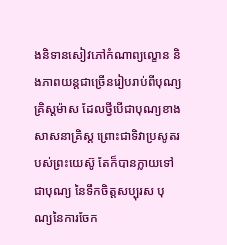ងនិទានសៀវភៅកំណាព្យល្ខោន និងភាពយន្តជាច្រើនរៀបរាប់ពីបុណ្យគ្រិស្តម៉ាស ដែលថ្វីបើជាបុណ្យខាងសាសនាគ្រិស្ត ព្រោះជាទិវាប្រសូតរបស់ព្រះយេស៊ូ តែក៏បានក្លាយទៅជាបុណ្យ នៃទឹកចិត្តសប្បុរស បុណ្យនៃការចែក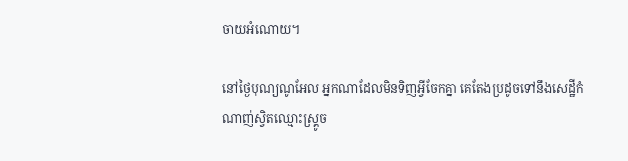ចាយអំណោយ។

នៅថ្ងៃបុណ្យណូអែល អ្នកណាដែលមិនទិញអ្វីចែកគ្នា គេតែងប្រដូចទៅនឹងសេដ្ឋីកំណាញ់ស្វិតឈ្មោះស្រ្គូច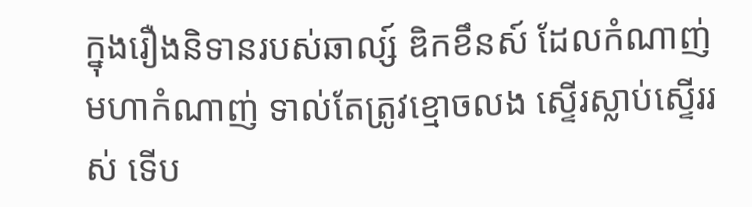ក្នុងរឿងនិទានរបស់ឆាល្ស៍ ឌិកខឹនស៍ ដែលកំណាញ់ មហាកំណាញ់ ទាល់តែត្រូវខ្មោចលង ស្ទើរស្លាប់ស្ទើររស់ ទើប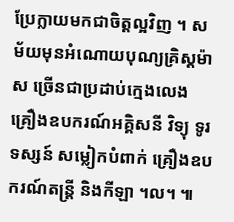ប្រែក្លាយមកជាចិត្តល្អវិញ ។ សម័យមុនអំណោយបុណ្យគ្រិស្តម៉ាស ច្រើនជាប្រដាប់កេ្មងលេង គ្រឿងឧបករណ៍អគ្គិសនី វិទ្យុ ទូរទស្សន៍ សម្លៀកបំពាក់ គ្រឿងឧបករណ៍តន្រ្តី និងកីឡា ។ល។ ៕